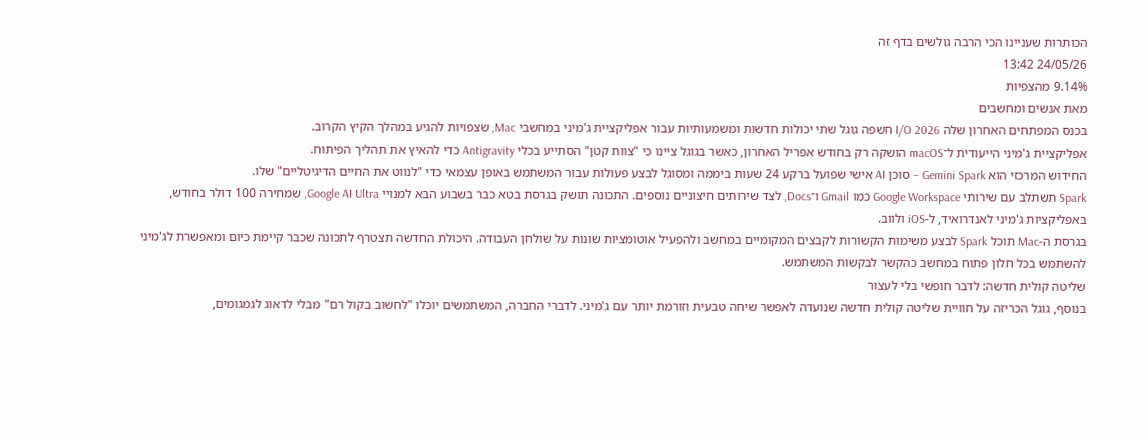הכותרות שעניינו הכי הרבה גולשים בדף זה
24/05/26 13:42
9.14% מהצפיות
מאת אנשים ומחשבים
בכנס המפתחים האחרון שלה I/O 2026 חשפה גוגל שתי יכולות חדשות ומשמעותיות עבור אפליקציית ג'מיני במחשבי Mac, שצפויות להגיע במהלך הקיץ הקרוב.
אפליקציית ג'מיני הייעודית ל־macOS הושקה רק בחודש אפריל האחרון, כאשר בגוגל ציינו כי "צוות קטן" הסתייע בכלי Antigravity כדי להאיץ את תהליך הפיתוח.
החידוש המרכזי הוא Gemini Spark – סוכן AI אישי שפועל ברקע 24 שעות ביממה ומסוגל לבצע פעולות עבור המשתמש באופן עצמאי כדי "לנווט את החיים הדיגיטליים" שלו.
Spark תשתלב עם שירותי Google Workspace כמו Gmail ו־Docs, לצד שירותים חיצוניים נוספים. התכונה תושק בגרסת בטא כבר בשבוע הבא למנויי Google AI Ultra, שמחירה 100 דולר בחודש, באפליקציות ג'מיני לאנדרואיד, ל-iOS ולווב.
בגרסת ה-Mac תוכל Spark לבצע משימות הקשורות לקבצים המקומיים במחשב ולהפעיל אוטומציות שונות על שולחן העבודה. היכולת החדשה תצטרף לתכונה שכבר קיימת כיום ומאפשרת לג'מיני להשתמש בכל חלון פתוח במחשב כהקשר לבקשות המשתמש.
שליטה קולית חדשה: לדבר חופשי בלי לעצור
בנוסף, גוגל הכריזה על חוויית שליטה קולית חדשה שנועדה לאפשר שיחה טבעית וזורמת יותר עם ג'מיני. לדברי החברה, המשתמשים יוכלו "לחשוב בקול רם" מבלי לדאוג לגמגומים,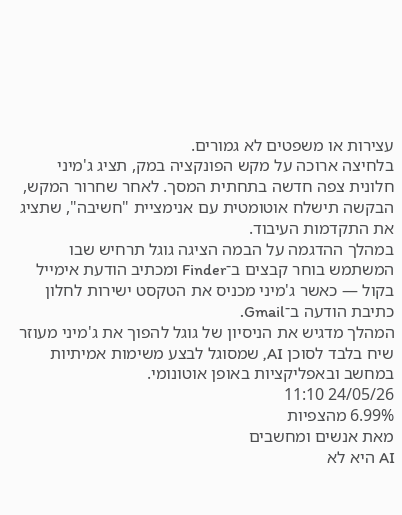עצירות או משפטים לא גמורים.
בלחיצה ארוכה על מקש הפונקציה במק, תציג ג'מיני חלונית צפה חדשה בתחתית המסך. לאחר שחרור המקש, הבקשה תישלח אוטומטית עם אנימציית "חשיבה", שתציג את התקדמות העיבוד.
במהלך ההדגמה על הבמה הציגה גוגל תרחיש שבו המשתמש בוחר קבצים ב־Finder ומכתיב הודעת אימייל בקול — כאשר ג'מיני מכניס את הטקסט ישירות לחלון כתיבת הודעה ב־Gmail.
המהלך מדגיש את הניסיון של גוגל להפוך את ג'מיני מעוזר שיח בלבד לסוכן AI, שמסוגל לבצע משימות אמיתיות במחשב ובאפליקציות באופן אוטונומי.
24/05/26 11:10
6.99% מהצפיות
מאת אנשים ומחשבים
AI היא לא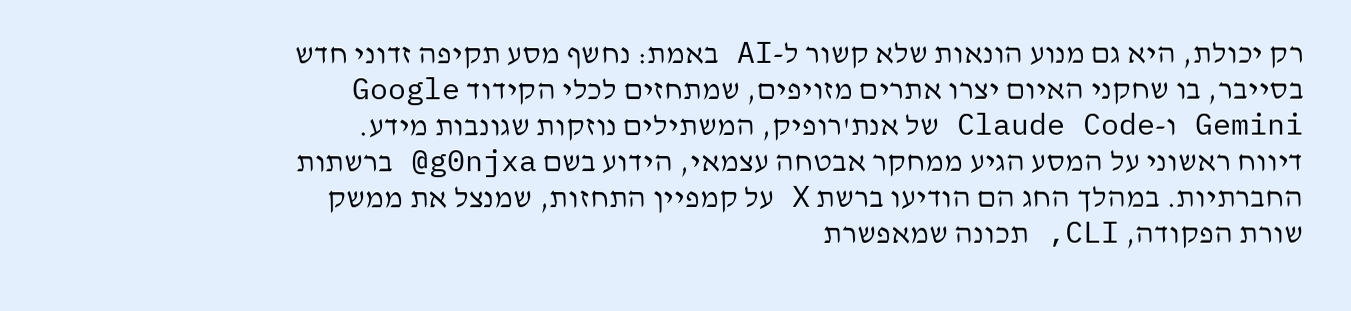רק יכולת, היא גם מנוע הונאות שלא קשור ל-AI באמת: נחשף מסע תקיפה זדוני חדש בסייבר, בו שחקני האיום יצרו אתרים מזויפים, שמתחזים לכלי הקידוד Google Gemini ו-Claude Code של אנת'רופיק, המשתילים נוזקות שגונבות מידע.
דיווח ראשוני על המסע הגיע ממחקר אבטחה עצמאי, הידוע בשם g0njxa@ ברשתות החברתיות. במהלך החג הם הודיעו ברשת X על קמפיין התחזות, שמנצל את ממשק שורת הפקודה, CLI, תכונה שמאפשרת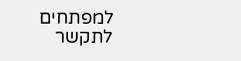למפתחים לתקשר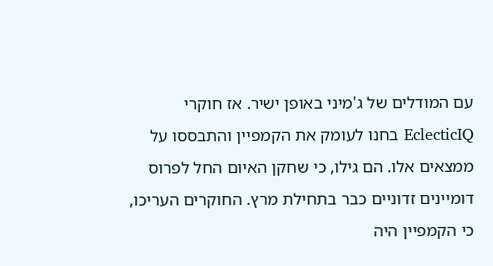עם המודלים של ג'מיני באופן ישיר. אז חוקרי EclecticIQ בחנו לעומק את הקמפיין והתבססו על ממצאים אלו. הם גילו, כי שחקן האיום החל לפרוס דומיינים זדוניים כבר בתחילת מרץ. החוקרים העריכו, כי הקמפיין היה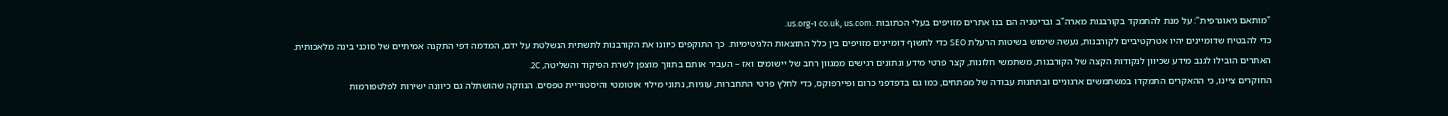"מותאם גיאוגרפית": על מנת להתמקד בקורבנות מארה"ב ובריטניה הם בנו אתרים מזויפים בעלי הכתובות .co.uk, us.com ו-us.org.
כדי להבטיח שדומיינים יהיו אטרקטיביים לקורבנות, נעשה שימוש בשיטות הרעלת SEO כדי לחשוף דומיינים מזויפים בין כלל התוצאות הלגיטימיות. כך התוקפים כיוונו את הקורבנות לתשתית הנשלטת על ידם, המדמה דפי התקנה אמיתיים של סוכני בינה מלאכותית. האתרים הובילו לגנב מידע שכיוון לנקודות הקצה של הקורבנות, משתמשי חלונות, קצר פרטי מידע ונתונים רגישים ממגוון רחב של יישומים ואז – העביר אותם בתווך מוצפן לשרת הפיקוד והשליטה, 2C.
החוקרים ציינו, כי ההאקרים התמקדו במשתמשים ארגוניים ובתחנות עבודה של מפתחים, כמו גם בדפדפני כרום ופיירפוקס, כדי לחלץ פרטי התחברות, עוגיות, נתוני מילוי אוטומטי והיסטוריית טפסים. הנוזקה שהושתלה גם כיוונה ישירות לפלטפורמות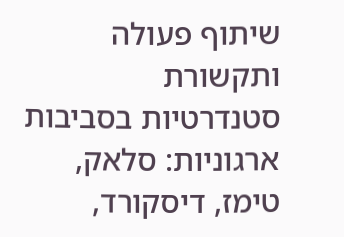שיתוף פעולה ותקשורת סטנדרטיות בסביבות ארגוניות: סלאק, טימז, דיסקורד,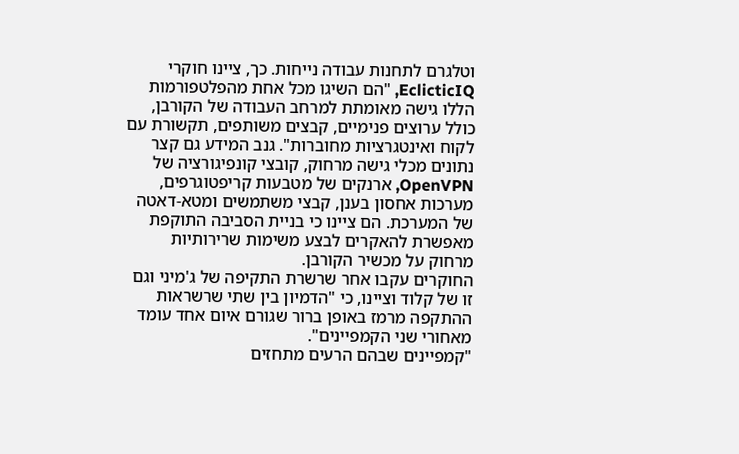וטלגרם לתחנות עבודה נייחות. כך, ציינו חוקרי EclicticIQ, "הם השיגו מכל אחת מהפלטפורמות הללו גישה מאומתת למרחב העבודה של הקורבן, כולל ערוצים פנימיים, קבצים משותפים, תקשורת עם לקוח ואינטגרציות מחוברות". גנב המידע גם קצר נתונים מכלי גישה מרחוק, קובצי קונפיגורציה של OpenVPN, ארנקים של מטבעות קריפטוגרפים, מערכות אחסון בענן, קבצי משתמשים ומטא-דאטה של המערכת. הם ציינו כי בניית הסביבה התוקפת מאפשרת להאקרים לבצע משימות שרירותיות מרחוק על מכשיר הקורבן.
החוקרים עקבו אחר שרשרת התקיפה של ג'מיני וגם זו של קלוד וציינו, כי "הדמיון בין שתי שרשראות ההתקפה מרמז באופן ברור שגורם איום אחד עומד מאחורי שני הקמפיינים".
"קמפיינים שבהם הרעים מתחזים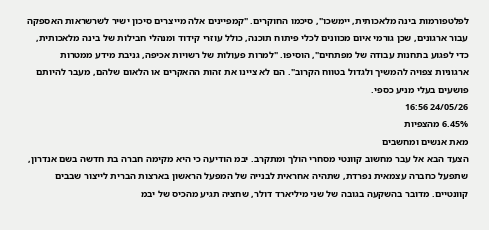לפלטפורמות בינה מלאכותית, יימשכו", סיכמו החוקרים. "קמפיינים אלה מייצרים סיכון ישיר לשרשראות האספקה עבור ארגונים, שכן גורמי איום מכוונים לכלי פיתוח תוכנה, כולל עוזרי קידוד ומנהלי חבילות של בינה מלאכותית, כדי לפגוע בתחנות עבודה של מפתחים", הוסיפו. "למרות פעולות של רשויות אכיפה, גניבת מידע ממטרות ארגוניות צפויה להמשיך ולגדול בטווח הקרוב". הם לא ציינו את זהות ההאקרים או הלאום שלהם, מעבר להיותם פושעים בעלי מניע כספי.
24/05/26 16:56
6.45% מהצפיות
מאת אנשים ומחשבים
הצעד הבא אל עבר מחשוב קוונטי מסחרי הולך ומתקרב. יבמ הודיעה כי היא מקימה חברה בת חדשה בשם אנדרון, שתפעל כחברה עצמאית נפרדת, שתהיה אחראית לבנייה של המפעל הראשון בארצות הברית לייצור שבבים קוונטיים. מדובר בהשקעה בגובה של שני מיליארד דולר, שחציה תגיע מהכיס של יבמ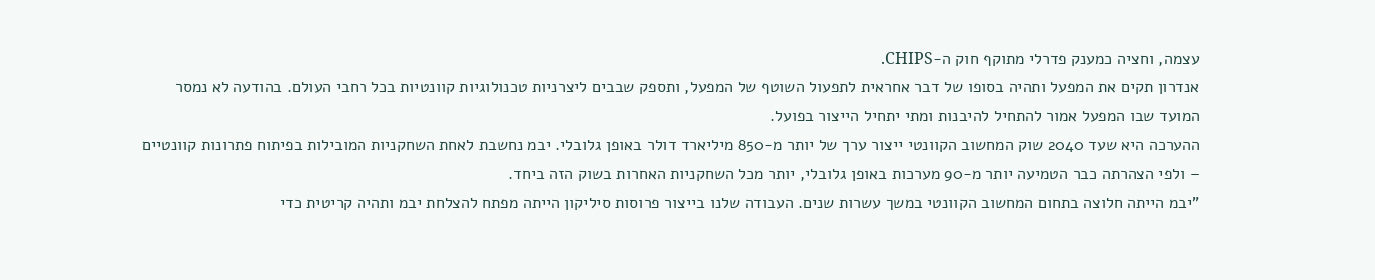עצמה, וחציה כמענק פדרלי מתוקף חוק ה-CHIPS.
אנדרון תקים את המפעל ותהיה בסופו של דבר אחראית לתפעול השוטף של המפעל, ותספק שבבים ליצרניות טכנולוגיות קוונטיות בכל רחבי העולם. בהודעה לא נמסר המועד שבו המפעל אמור להתחיל להיבנות ומתי יתחיל הייצור בפועל.
ההערכה היא שעד 2040 שוק המחשוב הקוונטי ייצור ערך של יותר מ-850 מיליארד דולר באופן גלובלי. יבמ נחשבת לאחת השחקניות המובילות בפיתוח פתרונות קוונטיים – ולפי הצהרתה כבר הטמיעה יותר מ-90 מערכות באופן גלובלי, יותר מכל השחקניות האחרות בשוק הזה ביחד.
"יבמ הייתה חלוצה בתחום המחשוב הקוונטי במשך עשרות שנים. העבודה שלנו בייצור פרוסות סיליקון הייתה מפתח להצלחת יבמ ותהיה קריטית כדי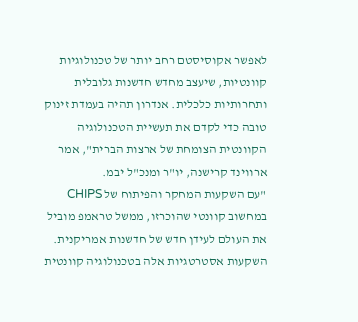לאפשר אקוסיסטם רחב יותר של טכנולוגיות קוונטיות, שיעצב מחדש חדשנות גלובלית ותחרותיות כלכלית. אנדרון תהיה בעמדת זינוק טובה כדי לקדם את תעשיית הטכנולוגיה הקוונטית הצומחת של ארצות הברית", אמר ארווינד קרישנה, יו"ר ומנכ"ל יבמ.
"עם השקעות המחקר והפיתוח של CHIPS במחשוב קוונטי שהוכרזו, ממשל טראמפ מוביל את העולם לעידן חדש של חדשנות אמריקנית. השקעות אסטרטגיות אלה בטכנולוגיה קוונטית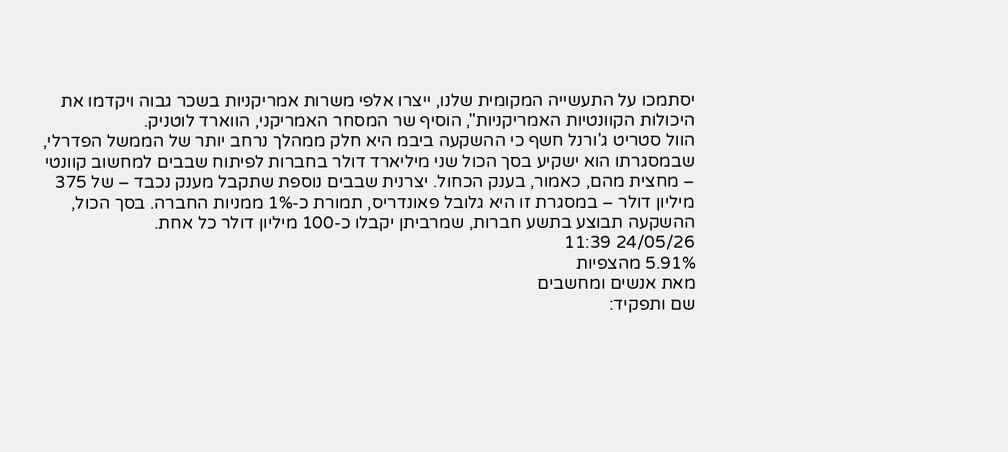יסתמכו על התעשייה המקומית שלנו, ייצרו אלפי משרות אמריקניות בשכר גבוה ויקדמו את היכולות הקוונטיות האמריקניות", הוסיף שר המסחר האמריקני, הווארד לוטניק.
הוול סטריט ג'ורנל חשף כי ההשקעה ביבמ היא חלק ממהלך נרחב יותר של הממשל הפדרלי, שבמסגרתו הוא ישקיע בסך הכול שני מיליארד דולר בחברות לפיתוח שבבים למחשוב קוונטי – מחצית מהם, כאמור, בענק הכחול. יצרנית שבבים נוספת שתקבל מענק נכבד – של 375 מיליון דולר – במסגרת זו היא גלובל פאונדריס, תמורת כ-1% ממניות החברה. בסך הכול, ההשקעה תבוצע בתשע חברות, שמרביתן יקבלו כ-100 מיליון דולר כל אחת.
24/05/26 11:39
5.91% מהצפיות
מאת אנשים ומחשבים
שם ותפקיד: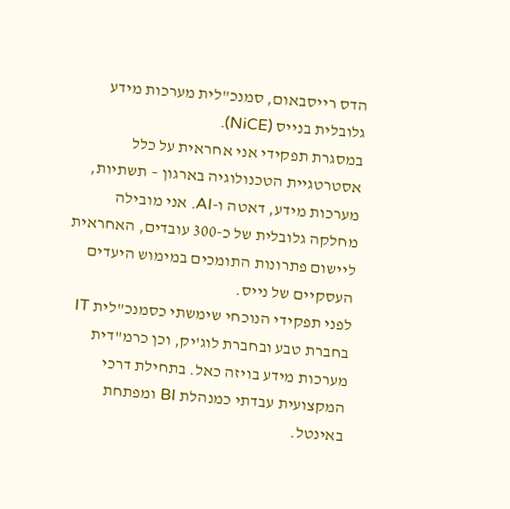הדס רייסבאום, סמנכ"לית מערכות מידע גלובלית בנייס (NiCE).
במסגרת תפקידי אני אחראית על כלל אסטרטגיית הטכנולוגיה בארגון – תשתיות, מערכות מידע, דאטה ו-AI. אני מובילה מחלקה גלובלית של כ-300 עובדים, האחראית ליישום פתרונות התומכים במימוש היעדים העסקיים של נייס.
לפני תפקידי הנוכחי שימשתי כסמנכ"לית IT בחברת טבע ובחברת לוג'יק, וכן כרמ"דית מערכות מידע בויזה כאל. בתחילת דרכי המקצועית עבדתי כמנהלת BI ומפתחת באינטל.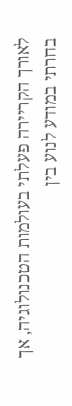לאורך הקריירה פעלתי בעולמות הטכנולוגיה, אך בחרתי במודע לנוע בין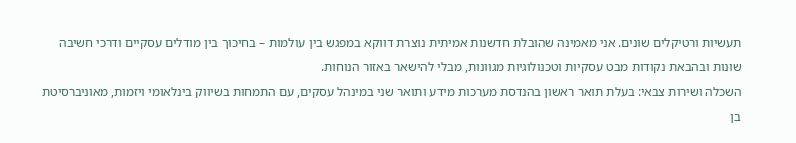תעשיות ורטיקלים שונים. אני מאמינה שהובלת חדשנות אמיתית נוצרת דווקא במפגש בין עולמות – בחיכוך בין מודלים עסקיים ודרכי חשיבה שונות ובהבאת נקודות מבט עסקיות וטכנולוגיות מגוונות, מבלי להישאר באזור הנוחות.
השכלה ושירות צבאי: בעלת תואר ראשון בהנדסת מערכות מידע ותואר שני במינהל עסקים, עם התמחות בשיווק בינלאומי ויזמות, מאוניברסיטת בן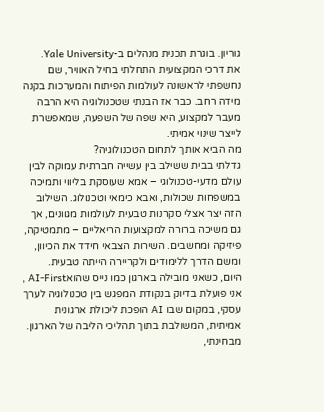גוריון. בוגרת תכנית מנהלים ב-Yale University.
את דרכי המקצועית התחלתי בחיל האוויר, שם נחשפתי לראשונה לעולמות הפיתוח והמערכות בקנה מידה רחב. כבר אז הבנתי שטכנולוגיה היא הרבה מעבר למקצוע, היא שפה של השפעה, שמאפשרת לייצר שינוי אמיתי.
מה הביא אותך לתחום הטכנולוגיה?
גדלתי בבית ששילב בין עשייה חברתית עמוקה לבין עולם מדעי-טכנולוגי – אמא שעוסקת בליווי ותמיכה במשפחות שכולות, ואבא כימאי וטכנולוג. השילוב הזה יצר אצלי סקרנות טבעית לעולמות מגוונים, אך גם משיכה ברורה למקצועות הריאליים – מתמטיקה, פיזיקה ומחשבים. השירות הצבאי חידד את הכיוון, ומשם הדרך ללימודים ולקריירה הייתה טבעית.
היום, כשאני מובילה בארגון כמו נייס שהואAI-First , אני פועלת בדיוק בנקודת המפגש בין טכנולוגיה לערך עסקי, במקום שבו AI הופכת ליכולת ארגונית אמיתית, המשולבת בתוך תהליכי הליבה של הארגון. מבחינתי,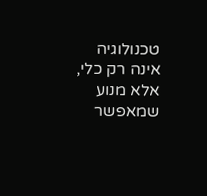טכנולוגיה אינה רק כלי, אלא מנוע שמאפשר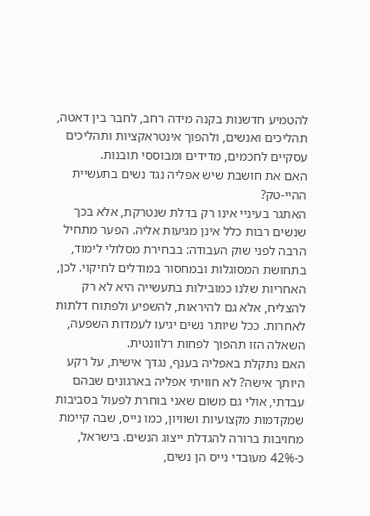להטמיע חדשנות בקנה מידה רחב, לחבר בין דאטה, תהליכים ואנשים, ולהפוך אינטראקציות ותהליכים עסקיים לחכמים, מדידים ומבוססי תובנות.
האם את חושבת שיש אפליה נגד נשים בתעשיית ההיי-טק?
האתגר בעיניי אינו רק בדלת שנטרקת, אלא בכך שנשים רבות כלל אינן מגיעות אליה. הפער מתחיל הרבה לפני שוק העבודה: בבחירת מסלולי לימוד, בתחושת המסוגלות ובמחסור במודלים לחיקוי. לכן, האחריות שלנו כמובילות בתעשייה היא לא רק להצליח, אלא גם להיראות, להשפיע ולפתוח דלתות לאחרות. ככל שיותר נשים יגיעו לעמדות השפעה, השאלה הזו תהפוך לפחות רלוונטית.
האם נתקלת באפליה בענף, נגדך אישית, על רקע היותך אישה? לא חוויתי אפליה בארגונים שבהם עבדתי, אולי גם משום שאני בוחרת לפעול בסביבות שמקדמות מקצועיות ושוויון, כמו נייס, שבה קיימת מחויבות ברורה להגדלת ייצוג הנשים. בישראל, כ-42% מעובדי נייס הן נשים,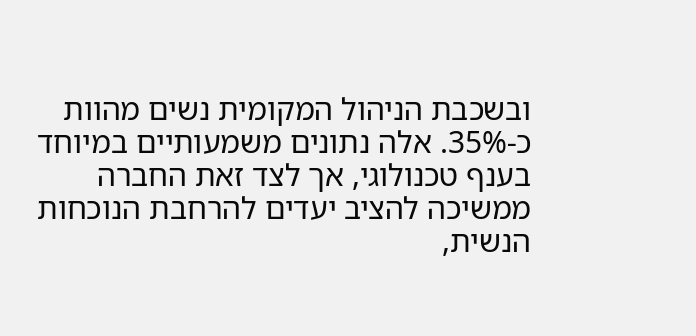ובשכבת הניהול המקומית נשים מהוות כ-35%. אלה נתונים משמעותיים במיוחד בענף טכנולוגי, אך לצד זאת החברה ממשיכה להציב יעדים להרחבת הנוכחות הנשית,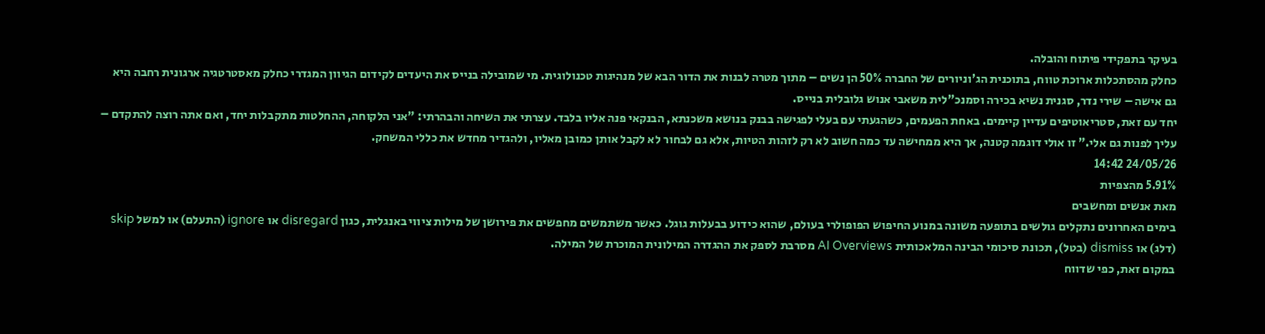בעיקר בתפקידי פיתוח והובלה.
כחלק מהסתכלות ארוכת טווח, בתוכנית הג'וניורים של החברה 50% הן נשים – מתוך מטרה לבנות את הדור הבא של מנהיגות טכנולוגית. מי שמובילה בנייס את היעדים לקידום הגיוון המגדרי כחלק מאסטרטגיה ארגונית רחבה היא גם אישה – שירי נדר, סגנית נשיא בכירה וסמנכ"לית משאבי אנוש גלובלית בנייס.
יחד עם זאת, סטריאוטיפים עדיין קיימים. באחת הפעמים, כשהגעתי עם בעלי לפגישה בבנק בנושא משכנתא, הבנקאי פנה אליו בלבד. עצרתי את השיחה והבהרתי: "אני הלקוחה, ההחלטות מתקבלות יחד, ואם אתה רוצה להתקדם – עליך לפנות גם אלי." זו אולי דוגמה קטנה, אך היא ממחישה עד כמה חשוב לא רק לזהות הטיות, אלא גם לבחור לא לקבל אותן כמובן מאליו, ולהגדיר מחדש את כללי המשחק.
24/05/26 14:42
5.91% מהצפיות
מאת אנשים ומחשבים
בימים האחרונים נתקלים גולשים בתופעה משונה במנוע החיפוש הפופולרי בעולם, שהוא כידוע בבעלות גוגל. כאשר משתמשים מחפשים את פירושן של מילות ציווי באנגלית, כגון disregard או ignore (התעלם) או למשל skip (דלג) או dismiss (בטל), תכונת סיכומי הבינה המלאכותית AI Overviews מסרבת לספק את ההגדרה המילונית המוכרת של המילה.
במקום זאת, כפי שדווח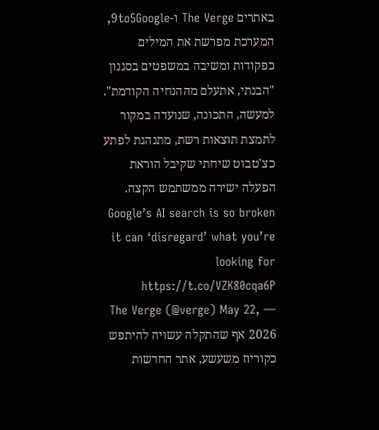באתרים The Verge ו-9to5Google, המערכת מפרשת את המילים כפקודות ומשיבה במשפטים בסגנון "הבנתי, אתעלם מההנחיה הקודמת". למעשה, התכונה, שנועדה במקור לתמצת תוצאות רשת, מתנהגת לפתע כצ'טבוט שיחתי שקיבל הוראת הפעלה ישירה ממשתמש הקצה. Google’s AI search is so broken it can ‘disregard’ what you’re looking for https://t.co/VZK80cqa6P
— The Verge (@verge) May 22, 2026 אף שהתקלה עשויה להיתפש כקוריוז משעשע, אתר החדשות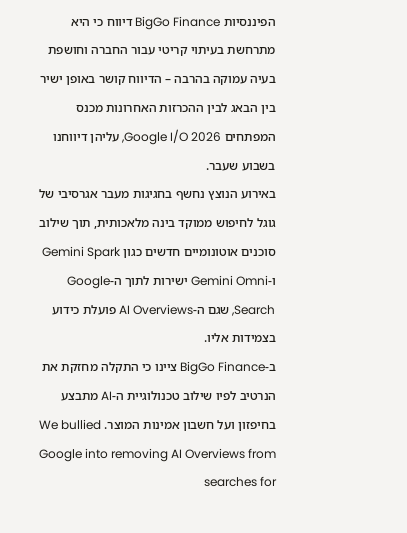הפיננסיות BigGo Finance דיווח כי היא מתרחשת בעיתוי קריטי עבור החברה וחושפת בעיה עמוקה בהרבה – הדיווח קושר באופן ישיר בין הבאג לבין ההכרזות האחרונות מכנס המפתחים Google I/O 2026, עליהן דיווחנו בשבוע שעבר.
באירוע הנוצץ נחשף בחגיגות מעבר אגרסיבי של גוגל לחיפוש ממוקד בינה מלאכותית, תוך שילוב סוכנים אוטונומיים חדשים כגון Gemini Spark ו-Gemini Omni ישירות לתוך ה-Google Search, שגם ה-AI Overviews פועלת כידוע בצמידות אליו.
ב-BigGo Finance ציינו כי התקלה מחזקת את הנרטיב לפיו שילוב טכנולוגיית ה-AI מתבצע בחיפזון ועל חשבון אמינות המוצר. We bullied Google into removing AI Overviews from searches for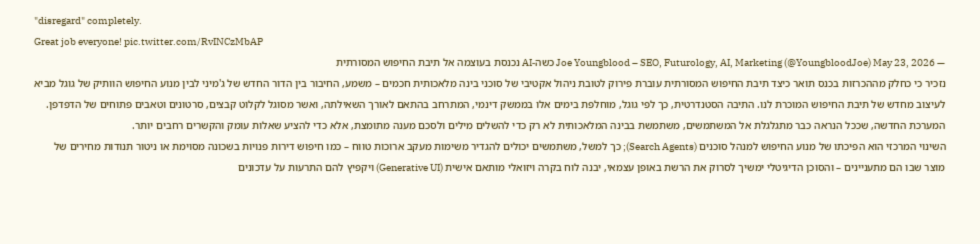"disregard" completely.
Great job everyone! pic.twitter.com/RvINCzMbAP
— Joe Youngblood – SEO, Futurology, AI, Marketing (@YoungbloodJoe) May 23, 2026 כשה-AI נכנסת בעוצמה אל תיבת החיפוש המסורתית
נזכיר כי כחלק מההכרזות בכנס תואר כיצד תיבת החיפוש המסורתית עוברת פירוק לטובת ניהול אקטיבי של סוכני בינה מלאכותית חכמים – משמע, החיבור בין הדור החדש של ג'מיני לבין מנוע החיפוש הוותיק של גוגל מביא לעיצוב מחדש של תיבת החיפוש המוכרת לנו. התיבה הסטנדרטית, כך לפי גוגל, מוחלפת בימים אלו בממשק דינמי, המתרחב בהתאם לאורך השאילתה, ואשר מסוגל לקלוט קבצים, סרטונים וטאבים פתוחים של הדפדפן. המערכת החדשה, שככל הנראה כבר מתגלגלת אל המשתמשים, משתמשת בבינה המלאכותית לא רק כדי להשלים מילים ולסכם מענה מתומצת, אלא כדי להציע שאלות עומק והקשרים רחבים יותר.
השינוי המרכזי הוא הפיכתו של מנוע החיפוש למנהל סוכנים (Search Agents); כך למשל, משתמשים יכולים להגדיר משימות מעקב ארוכות טווח – כמו חיפוש דירות פנויות בשכונה מסוימת או ניטור תנודות מחירים של מוצר שבו הם מתעניינים – והסוכן הדיגיטלי ימשיך לסרוק את הרשת באופן עצמאי, יבנה לוח בקרה ויזואלי מותאם אישית (Generative UI) ויקפיץ להם התרעות על עדכונים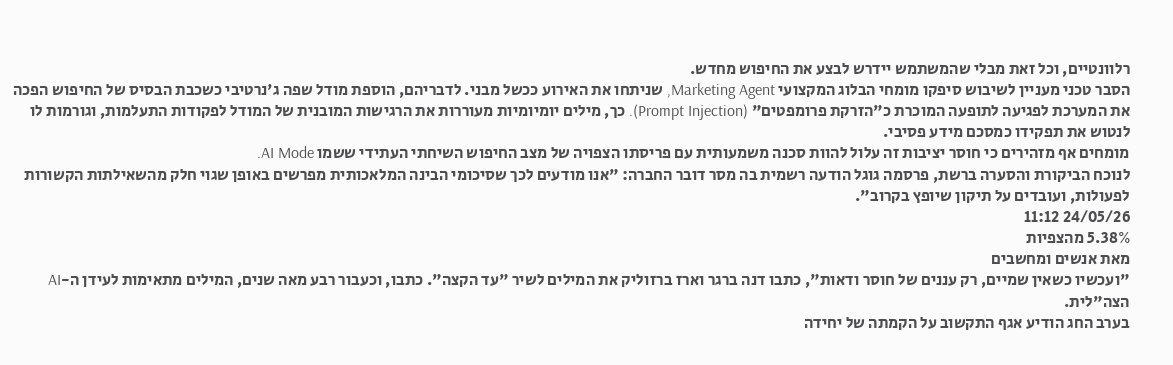רלוונטיים, וכל זאת מבלי שהמשתמש יידרש לבצע את החיפוש מחדש.
הסבר טכני מעניין לשיבוש סיפקו מומחי הבלוג המקצועי Marketing Agent, שניתחו את האירוע ככשל מבני. לדבריהם, הוספת מודל שפה ג'נרטיבי כשכבת הבסיס של החיפוש הפכה את המערכת לפגיעה לתופעה המוכרת כ"הזרקת פרומפטים" (Prompt Injection). כך, מילים יומיומיות מעוררות את הרגישות המובנית של המודל לפקודות התעלמות, וגורמות לו לנטוש את תפקידו כמסכם מידע פסיבי.
מומחים אף מזהירים כי חוסר יציבות זה עלול להוות סכנה משמעותית עם פריסתו הצפויה של מצב החיפוש השיחתי העתידי ששמו AI Mode.
לנוכח הביקורת והסערה ברשת, פרסמה גוגל הודעה רשמית בה מסר דובר החברה: "אנו מודעים לכך שסיכומי הבינה המלאכותית מפרשים באופן שגוי חלק מהשאילתות הקשורות לפעולות, ועובדים על תיקון שיופץ בקרוב".
24/05/26 11:12
5.38% מהצפיות
מאת אנשים ומחשבים
"ועכשיו כשאין שמיים, רק עננים של חוסר ודאות", כתבו דנה ברגר וארז ברזוליק את המילים לשיר "עד הקצה". כתבו, וכעבור רבע מאה שנים, המילים מתאימות לעידן ה-AI הצה"לית.
בערב החג הודיע אגף התקשוב על הקמתה של יחידה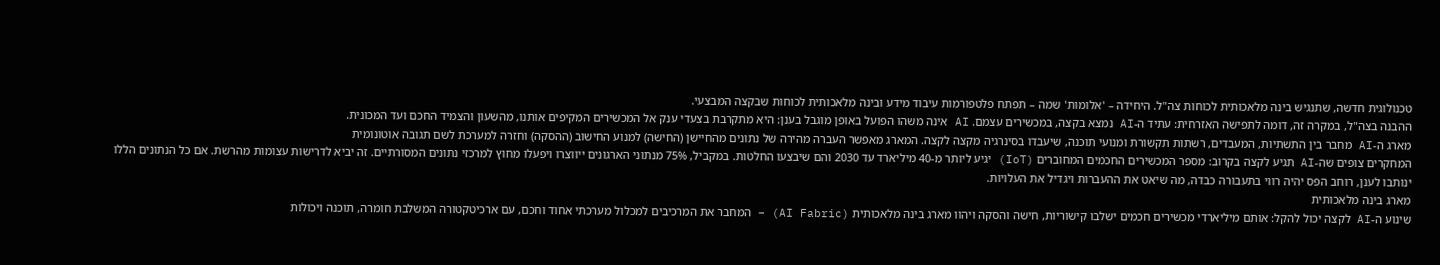טכנולוגית חדשה, שתנגיש בינה מלאכותית לכוחות צה"ל. היחידה – 'אלומות' שמה – תפתח פלטפורמות עיבוד מידע ובינה מלאכותית לכוחות שבקצה המבצעי.
ההבנה בצה"ל, במקרה זה, דומה לתפישה האזרחית: עתיד ה-AI נמצא בקצה, במכשירים עצמם. AI אינה משהו הפועל באופן מוגבל בענן: היא מתקרבת בצעדי ענק אל המכשירים המקיפים אותנו, מהשעון והצמיד החכם ועד המכונית.
מארג ה-AI מחבר בין התשתיות, המעבדים, רשתות תקשורת ומנועי תוכנה, שיעבדו בסינרגיה מקצה לקצה. המארג מאפשר העברה מהירה של נתונים מהחיישן (החישה) למנוע החישוב (ההסקה) וחזרה למערכת לשם תגובה אוטונומית
המחקרים צופים שה-AI תגיע לקצה בקרוב: מספר המכשירים החכמים המחוברים (IoT) יגיע ליותר מ-40 מיליארד עד 2030 והם שיבצעו החלטות. במקביל, 75% מנתוני הארגונים ייווצרו ויפעלו מחוץ למרכזי נתונים המסורתיים. זה יביא לדרישות עצומות מהרשת. אם כל הנתונים הללו ינותבו לענן, רוחב הפס יהיה רווי בתעבורה כבדה, מה שיאט את ההעברות ויגדיל את העלויות.
מארג בינה מלאכותית
שינוע ה-AI לקצה יכול להקל: אותם מיליארדי מכשירים חכמים ישלבו קישוריות, חישה והסקה ויהוו מארג בינה מלאכותית (AI Fabric) – המחבר את המרכיבים למכלול מערכתי אחוד וחכם, עם ארכיטקטורה המשלבת חומרה, תוכנה ויכולות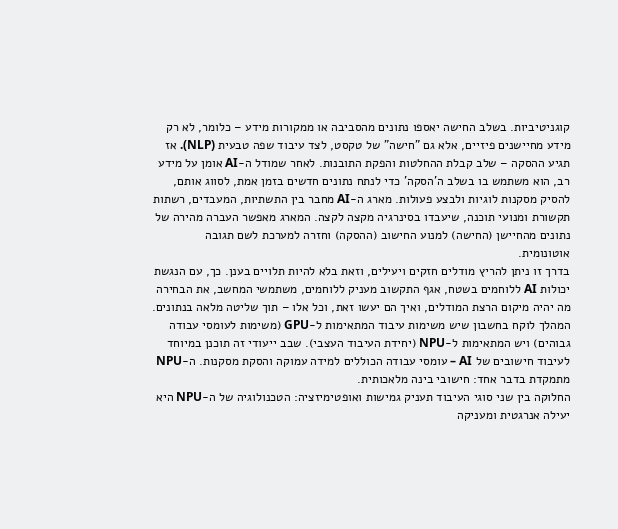קוגניטיביות. בשלב החישה יאספו נתונים מהסביבה או ממקורות מידע – כלומר, לא רק מידע מחיישנים פיזיים, אלא גם "חישה" של טקסט, לצד עיבוד שפה טבעית (NLP). אז תגיע ההסקה – שלב קבלת ההחלטות והפקת התובנות. לאחר שמודל ה-AI אומן על מידע רב, הוא משתמש בו בשלב ה'הסקה' כדי לנתח נתונים חדשים בזמן אמת, לסווג אותם, להסיק מסקנות לוגיות ולבצע פעולות. מארג ה-AI מחבר בין התשתיות, המעבדים, רשתות תקשורת ומנועי תוכנה, שיעבדו בסינרגיה מקצה לקצה. המארג מאפשר העברה מהירה של נתונים מהחיישן (החישה) למנוע החישוב (ההסקה) וחזרה למערכת לשם תגובה אוטונומית.
בדרך זו ניתן להריץ מודלים חזקים ויעילים, וזאת בלא להיות תלויים בענן. כך, עם הנגשת יכולות AI ללוחמים בשטח, אגף התקשוב מעניק ללוחמים, משתמשי המחשב, את הבחירה מה יהיה מיקום הרצת המודלים, ואיך הם יעשו זאת, וכל אלו – תוך שליטה מלאה בנתונים.
המהלך לוקח בחשבון שיש משימות עיבוד המתאימות ל-GPU (משימות לעומסי עבודה גבוהים) ויש המתאימות ל-NPU (יחידת העיבוד העצבי). שבב ייעודי זה תוכנן במיוחד לעיבוד חישובים של AI – עומסי עבודה הכוללים למידה עמוקה והסקת מסקנות. ה-NPU מתמקדת בדבר אחד: חישובי בינה מלאכותית.
החלוקה בין שני סוגי העיבוד תעניק גמישות ואופטימיזציה: הטכנולוגיה של ה-NPU היא יעילה אנרגטית ומעניקה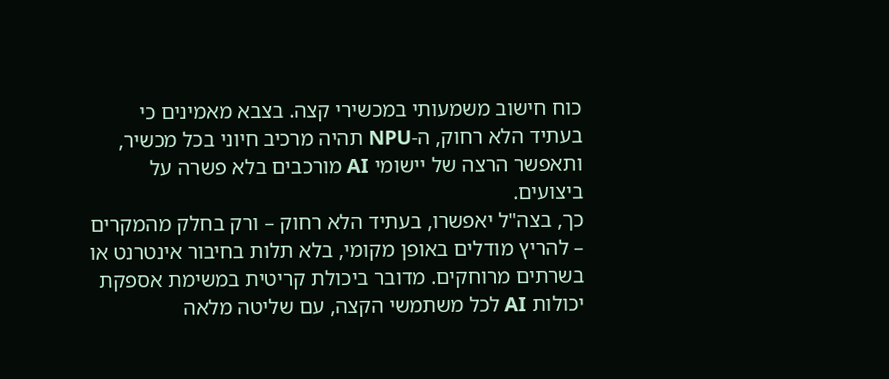כוח חישוב משמעותי במכשירי קצה. בצבא מאמינים כי בעתיד הלא רחוק, ה-NPU תהיה מרכיב חיוני בכל מכשיר, ותאפשר הרצה של יישומי AI מורכבים בלא פשרה על ביצועים.
כך, בצה"ל יאפשרו, בעתיד הלא רחוק – ורק בחלק מהמקרים – להריץ מודלים באופן מקומי, בלא תלות בחיבור אינטרנט או בשרתים מרוחקים. מדובר ביכולת קריטית במשימת אספקת יכולות AI לכל משתמשי הקצה, עם שליטה מלאה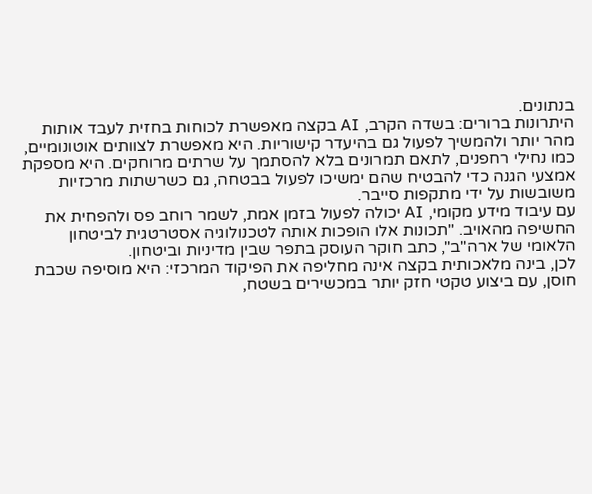בנתונים.
היתרונות ברורים: בשדה הקרב, AI בקצה מאפשרת לכוחות בחזית לעבד אותות מהר יותר ולהמשיך לפעול גם בהיעדר קישוריות. היא מאפשרת לצוותים אוטונומיים, כמו נחילי רחפנים, לתאם תמרונים בלא להסתמך על שרתים מרוחקים. היא מספקת אמצעי הגנה כדי להבטיח שהם ימשיכו לפעול בבטחה, גם כשרשתות מרכזיות משובשות על ידי מתקפות סייבר.
עם עיבוד מידע מקומי, AI יכולה לפעול בזמן אמת, לשמר רוחב פס ולהפחית את החשיפה מהאויב. "תכונות אלו הופכות אותה לטכנולוגיה אסטרטגית לביטחון הלאומי של ארה"ב", כתב חוקר העוסק בתפר שבין מדיניות וביטחון.
לכן, בינה מלאכותית בקצה אינה מחליפה את הפיקוד המרכזי: היא מוסיפה שכבת חוסן, עם ביצוע טקטי חזק יותר במכשירים בשטח,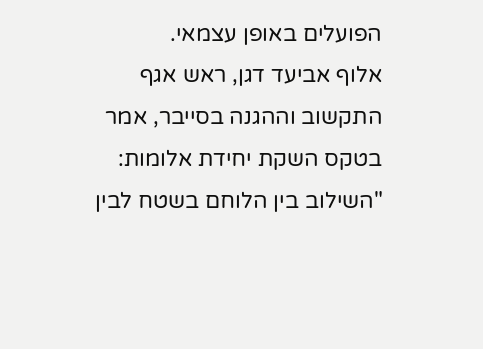הפועלים באופן עצמאי.
אלוף אביעד דגן, ראש אגף התקשוב וההגנה בסייבר, אמר בטקס השקת יחידת אלומות: "השילוב בין הלוחם בשטח לבין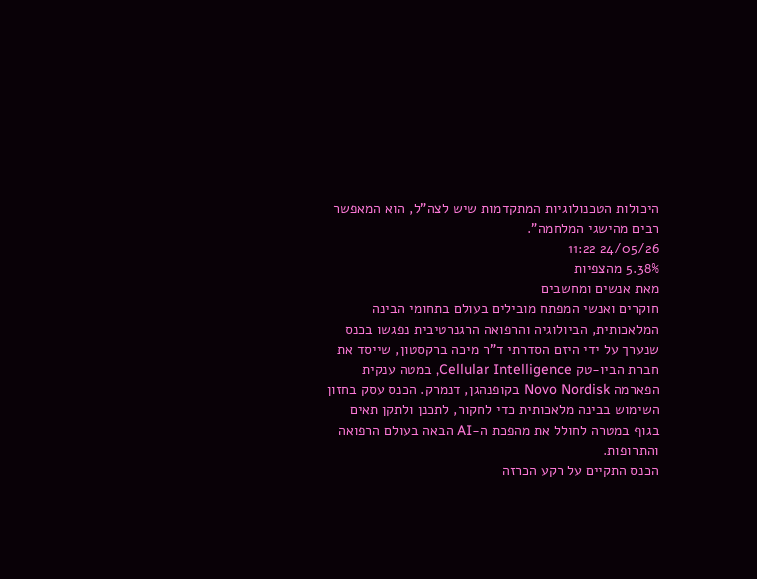היכולות הטכנולוגיות המתקדמות שיש לצה"ל, הוא המאפשר רבים מהישגי המלחמה".
24/05/26 11:22
5.38% מהצפיות
מאת אנשים ומחשבים
חוקרים ואנשי המפתח מובילים בעולם בתחומי הבינה המלאכותית, הביולוגיה והרפואה הרגנרטיבית נפגשו בכנס שנערך על ידי היזם הסדרתי ד"ר מיכה ברקסטון, שייסד את חברת הביו-טק Cellular Intelligence, במטה ענקית הפארמה Novo Nordisk בקופנהגן, דנמרק. הכנס עסק בחזון השימוש בבינה מלאכותית כדי לחקור, לתכנן ולתקן תאים בגוף במטרה לחולל את מהפכת ה-AI הבאה בעולם הרפואה והתרופות.
הכנס התקיים על רקע הכרזה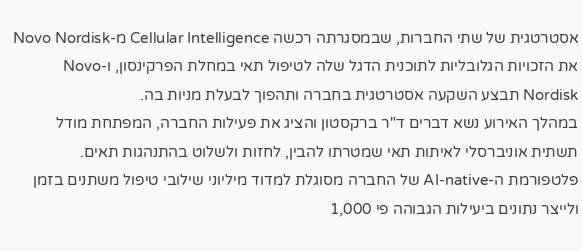אסטרטגית של שתי החברות, שבמסגרתה רכשה Cellular Intelligence מ-Novo Nordisk את הזכויות הגלובליות לתוכנית הדגל שלה לטיפול תאי במחלת הפרקינסון, ו-Novo Nordisk תבצע השקעה אסטרטגית בחברה ותהפוך לבעלת מניות בה.
במהלך האירוע נשא דברים ד"ר ברקסטון והציג את פעילות החברה, המפתחת מודל תשתית אוניברסלי לאיתות תאי שמטרתו להבין, לחזות ולשלוט בהתנהגות תאים. פלטפורמת ה-AI-native של החברה מסוגלת למדוד מיליוני שילובי טיפול משתנים בזמן ולייצר נתונים ביעילות הגבוהה פי 1,000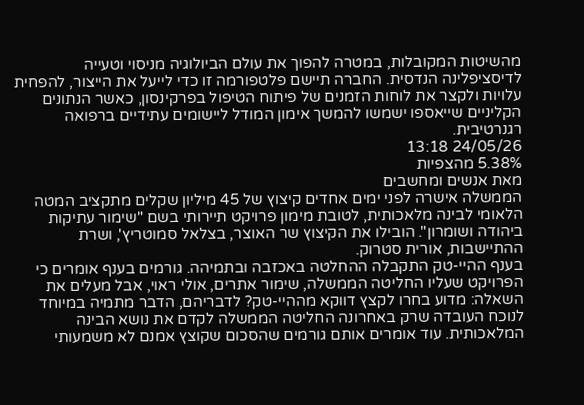מהשיטות המקובלות, במטרה להפוך את עולם הביולוגיה מניסוי וטעייה לדיסציפלינה הנדסית. החברה תיישם פלטפורמה זו כדי לייעל את הייצור, להפחית עלויות ולקצר את לוחות הזמנים של פיתוח הטיפול בפרקינסון, כאשר הנתונים הקליניים שייאספו ישמשו להמשך אימון המודל ליישומים עתידיים ברפואה רגנרטיבית.
24/05/26 13:18
5.38% מהצפיות
מאת אנשים ומחשבים
הממשלה אישרה לפני ימים אחדים קיצוץ של 45 מיליון שקלים מתקציב המטה הלאומי לבינה מלאכותית, לטובת מימון פרויקט תיירותי בשם "שימור עתיקות ביהודה ושומרון". הובילו את הקיצוץ שר האוצר, בצלאל סמוטריץ', ושרת ההתיישבות, אורית סטרוק.
בענף ההיי-טק התקבלה ההחלטה באכזבה ובתמיהה. גורמים בענף אומרים כי הפרויקט שעליו החליטה הממשלה, שימור אתרים, אולי ראוי, אבל מעלים את השאלה: מדוע בחרו לקצץ דווקא מההיי-טק? לדבריהם, הדבר מתמיה במיוחד לנוכח העובדה שרק באחרונה החליטה הממשלה לקדם את נושא הבינה המלאכותית. עוד אומרים אותם גורמים שהסכום שקוצץ אמנם לא משמעותי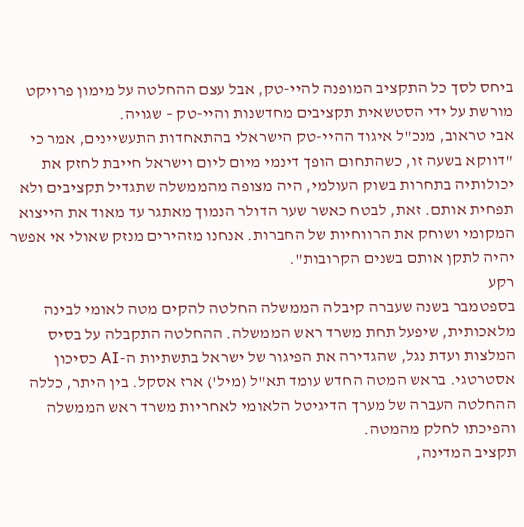ביחס לסך כל התקציב המופנה להיי-טק, אבל עצם ההחלטה על מימון פרויקט מורשת על ידי הסטשאית תקציבים מחדשנות והיי-טק – שגויה.
אבי טראוב, מנכ"ל איגוד ההיי-טק הישראלי בהתאחדות התעשיינים, אמר כי "דווקא בשעה זו, כשהתחום הופך דינמי מיום ליום וישראל חייבת לחזק את יכולותיה בתחרות בשוק העולמי, היה מצופה מהממשלה שתגדיל תקציבים ולא תפחית אותם. זאת, לבטח כאשר שער הדולר הנמוך מאתגר עד מאוד את הייצוא המקומי ושוחק את הרווחיות של החברות. אנחנו מזהירים מנזק שאולי אי אפשר יהיה לתקן אותם בשנים הקרובות".
רקע
בספטמבר בשנה שעברה קיבלה הממשלה החלטה להקים מטה לאומי לבינה מלאכותית, שיפעל תחת משרד ראש הממשלה. ההחלטה התקבלה על בסיס המלצות ועדת נגל, שהגדירה את הפיגור של ישראל בתשתיות ה-AI כסיכון אסטרטגי. בראש המטה החדש עומד תא"ל (מיל') ארז אסקל. בין היתר, כללה ההחלטה העברה של מערך הדיגיטל הלאומי לאחריות משרד ראש הממשלה והפיכתו לחלק מהמטה.
תקציב המדינה,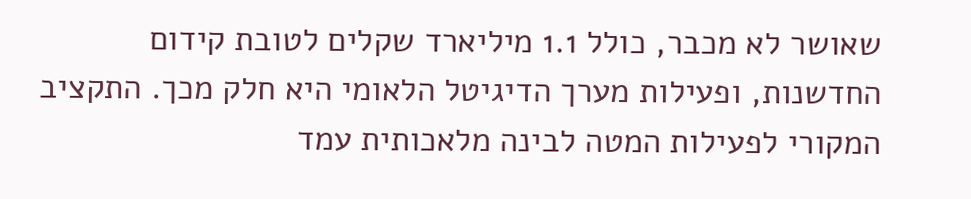שאושר לא מכבר, כולל 1.1 מיליארד שקלים לטובת קידום החדשנות, ופעילות מערך הדיגיטל הלאומי היא חלק מכך. התקציב המקורי לפעילות המטה לבינה מלאכותית עמד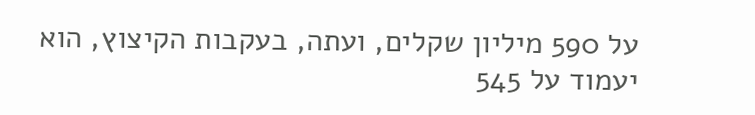על 590 מיליון שקלים, ועתה, בעקבות הקיצוץ, הוא יעמוד על 545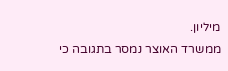מיליון.
ממשרד האוצר נמסר בתגובה כי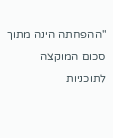"ההפחתה הינה מתוך סכום המוקצה לתוכניות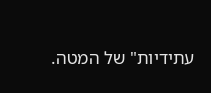עתידיות" של המטה.